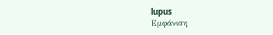lupus
Εμφάνιση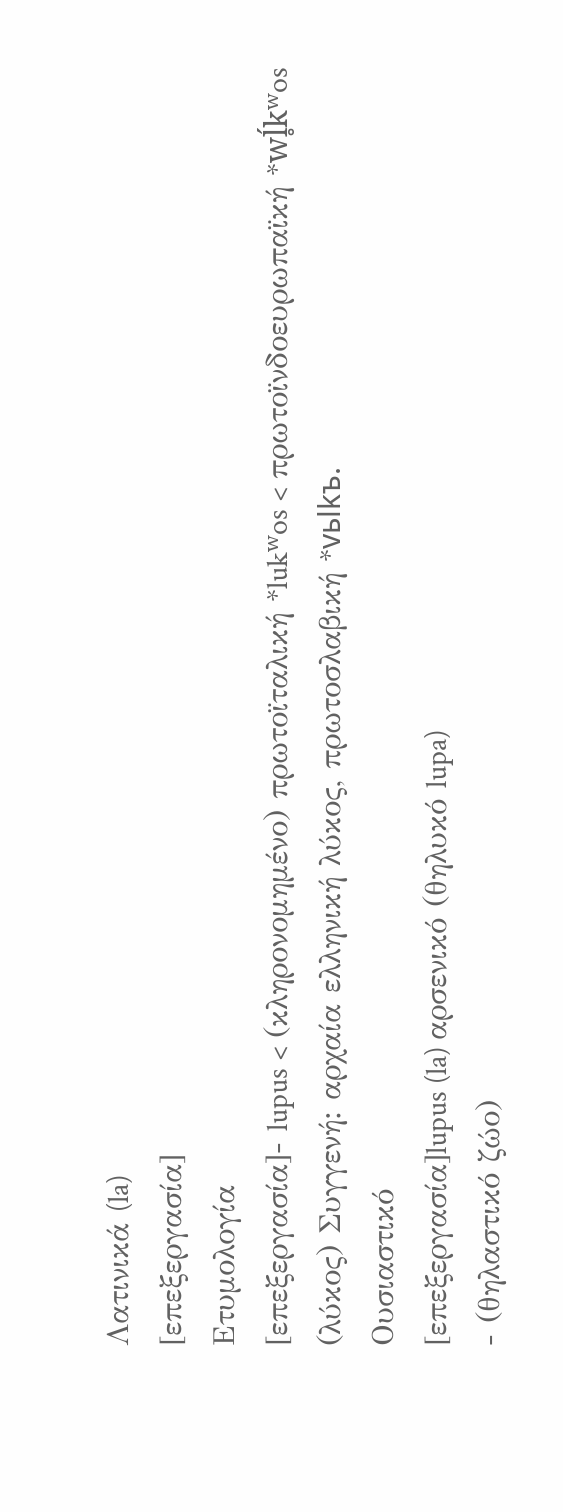Λατινικά (la)
[επεξεργασία]
Ετυμολογία
[επεξεργασία]- lupus < (κληρονομημένο) πρωτοϊταλική *lukʷos < πρωτοϊνδοευρωπαϊκή *wĺ̥kʷos (λύκος) Συγγενή: αρχαία ελληνική λύκος, πρωτοσλαβική *vьlkъ.
Ουσιαστικό
[επεξεργασία]lupus (la) αρσενικό (θηλυκό lupa)
- (θηλαστικό ζώο)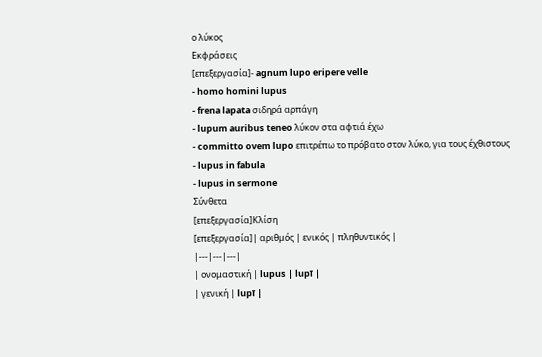ο λύκος
Εκφράσεις
[επεξεργασία]- agnum lupo eripere velle
- homo homini lupus
- frena lapata σιδηρά αρπάγη
- lupum auribus teneo λύκον στα αφτιά έχω
- committo ovem lupo επιτρέπω το πρόβατο στον λύκο, για τους έχθιστους
- lupus in fabula
- lupus in sermone
Σύνθετα
[επεξεργασία]Κλίση
[επεξεργασία]| αριθμός | ενικός | πληθυντικός |
|---|---|---|
| ονομαστική | lupus | lupī |
| γενική | lupī |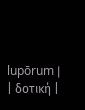lupōrum |
| δοτική |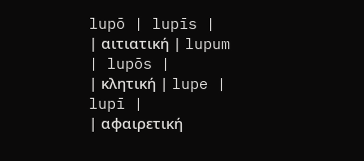lupō | lupīs |
| αιτιατική | lupum | lupōs |
| κλητική | lupe | lupī |
| αφαιρετική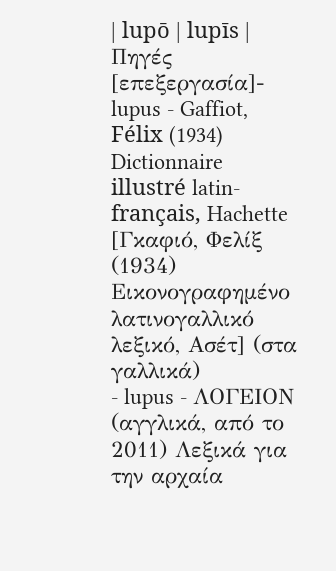| lupō | lupīs |
Πηγές
[επεξεργασία]- lupus - Gaffiot, Félix (1934) Dictionnaire illustré latin-français, Hachette [Γκαφιό, Φελίξ (1934) Εικονογραφημένο λατινογαλλικό λεξικό, Ασέτ] (στα γαλλικά)
- lupus - ΛΟΓΕΙΟΝ (αγγλικά, από το 2011) Λεξικά για την αρχαία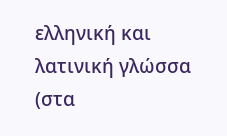ελληνική και λατινική γλώσσα (στα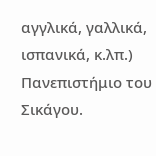αγγλικά, γαλλικά, ισπανικά, κ.λπ.) Πανεπιστήμιο του Σικάγου.